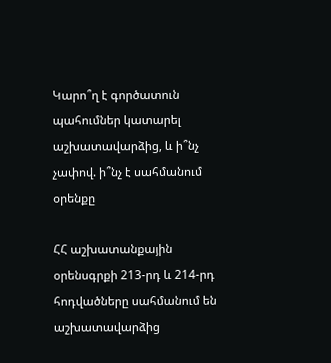Կարո՞ղ է գործատուն պահումներ կատարել աշխատավարձից, և ի՞նչ չափով. ի՞նչ է սահմանում օրենքը

ՀՀ աշխատանքային օրենսգրքի 213-րդ և 214-րդ հոդվածները սահմանում են աշխատավարձից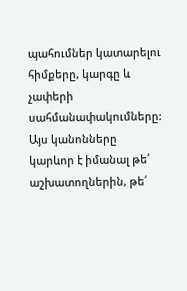պահումներ կատարելու հիմքերը, կարգը և չափերի սահմանափակումները: Այս կանոնները կարևոր է իմանալ թե՛ աշխատողներին, թե՛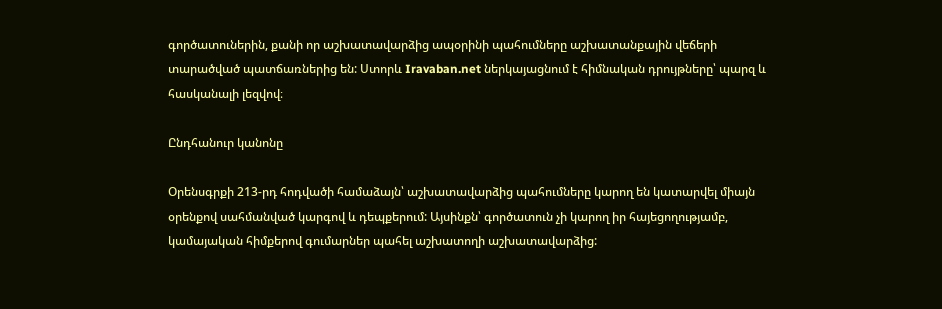գործատուներին, քանի որ աշխատավարձից ապօրինի պահումները աշխատանքային վեճերի տարածված պատճառներից են: Ստորև Iravaban.net ներկայացնում է հիմնական դրույթները՝ պարզ և հասկանալի լեզվով։

Ընդհանուր կանոնը

Օրենսգրքի 213-րդ հոդվածի համաձայն՝ աշխատավարձից պահումները կարող են կատարվել միայն օրենքով սահմանված կարգով և դեպքերում: Այսինքն՝ գործատուն չի կարող իր հայեցողությամբ, կամայական հիմքերով գումարներ պահել աշխատողի աշխատավարձից: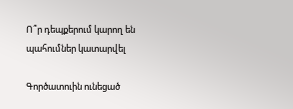Ո՞ր դեպքերում կարող են պահումներ կատարվել

Գործատուին ունեցած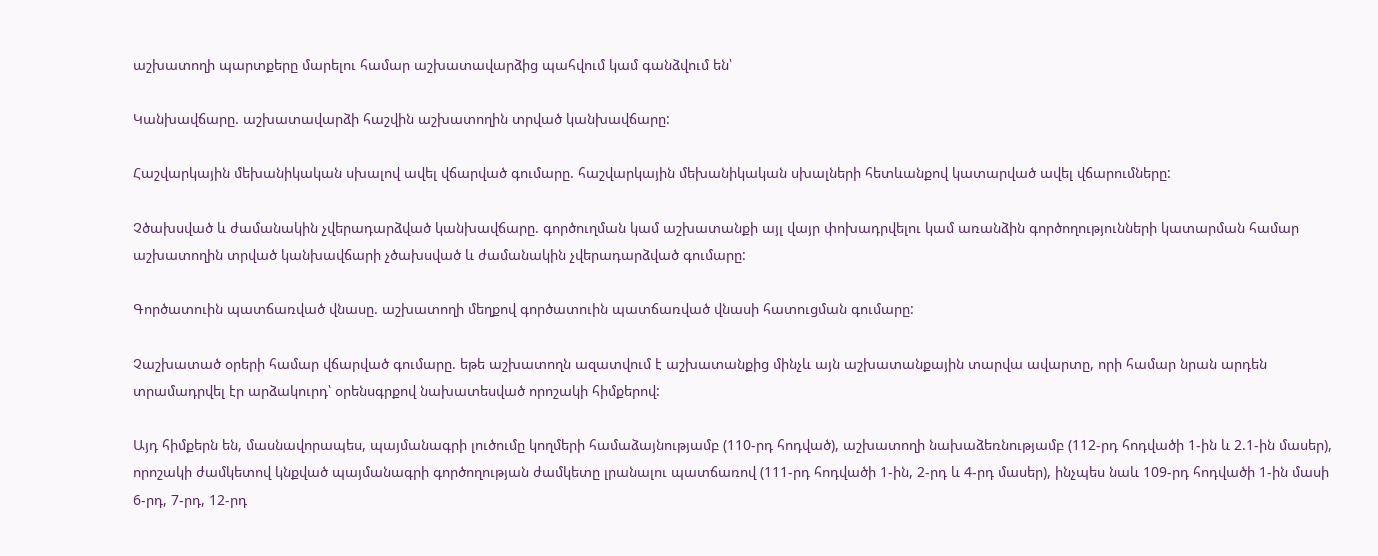աշխատողի պարտքերը մարելու համար աշխատավարձից պահվում կամ գանձվում են՝

Կանխավճարը. աշխատավարձի հաշվին աշխատողին տրված կանխավճարը:

Հաշվարկային մեխանիկական սխալով ավել վճարված գումարը. հաշվարկային մեխանիկական սխալների հետևանքով կատարված ավել վճարումները:

Չծախսված և ժամանակին չվերադարձված կանխավճարը. գործուղման կամ աշխատանքի այլ վայր փոխադրվելու կամ առանձին գործողությունների կատարման համար աշխատողին տրված կանխավճարի չծախսված և ժամանակին չվերադարձված գումարը:

Գործատուին պատճառված վնասը. աշխատողի մեղքով գործատուին պատճառված վնասի հատուցման գումարը:

Չաշխատած օրերի համար վճարված գումարը. եթե աշխատողն ազատվում է աշխատանքից մինչև այն աշխատանքային տարվա ավարտը, որի համար նրան արդեն տրամադրվել էր արձակուրդ՝ օրենսգրքով նախատեսված որոշակի հիմքերով:

Այդ հիմքերն են, մասնավորապես, պայմանագրի լուծումը կողմերի համաձայնությամբ (110-րդ հոդված), աշխատողի նախաձեռնությամբ (112-րդ հոդվածի 1-ին և 2.1-ին մասեր), որոշակի ժամկետով կնքված պայմանագրի գործողության ժամկետը լրանալու պատճառով (111-րդ հոդվածի 1-ին, 2-րդ և 4-րդ մասեր), ինչպես նաև 109-րդ հոդվածի 1-ին մասի 6-րդ, 7-րդ, 12-րդ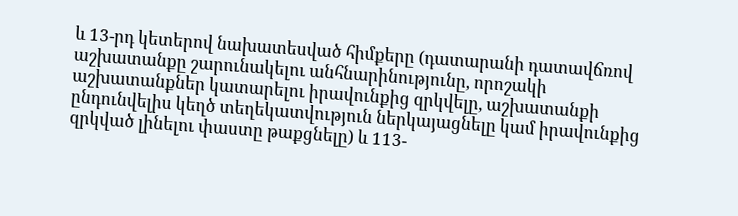և 13-րդ կետերով նախատեսված հիմքերը (դատարանի դատավճռով աշխատանքը շարունակելու անհնարինությունը, որոշակի աշխատանքներ կատարելու իրավունքից զրկվելը, աշխատանքի ընդունվելիս կեղծ տեղեկատվություն ներկայացնելը կամ իրավունքից զրկված լինելու փաստը թաքցնելը) և 113-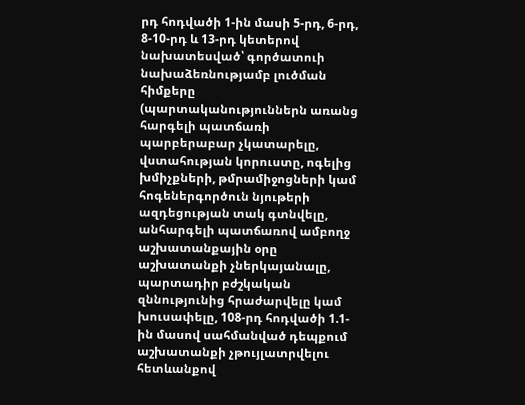րդ հոդվածի 1-ին մասի 5-րդ, 6-րդ, 8-10-րդ և 13-րդ կետերով նախատեսված՝ գործատուի նախաձեռնությամբ լուծման հիմքերը (պարտականություններն առանց հարգելի պատճառի պարբերաբար չկատարելը, վստահության կորուստը, ոգելից խմիչքների, թմրամիջոցների կամ հոգեներգործուն նյութերի ազդեցության տակ գտնվելը, անհարգելի պատճառով ամբողջ աշխատանքային օրը աշխատանքի չներկայանալը, պարտադիր բժշկական զննությունից հրաժարվելը կամ խուսափելը, 108-րդ հոդվածի 1.1-ին մասով սահմանված դեպքում աշխատանքի չթույլատրվելու հետևանքով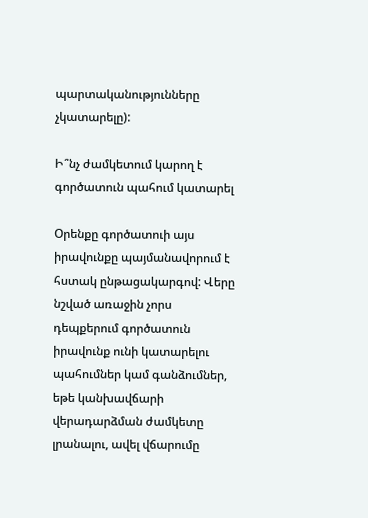պարտականությունները չկատարելը):

Ի՞նչ ժամկետում կարող է գործատուն պահում կատարել

Օրենքը գործատուի այս իրավունքը պայմանավորում է հստակ ընթացակարգով: Վերը նշված առաջին չորս դեպքերում գործատուն իրավունք ունի կատարելու պահումներ կամ գանձումներ, եթե կանխավճարի վերադարձման ժամկետը լրանալու, ավել վճարումը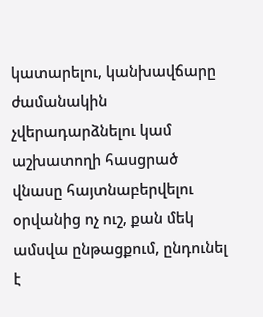կատարելու, կանխավճարը ժամանակին չվերադարձնելու կամ աշխատողի հասցրած վնասը հայտնաբերվելու օրվանից ոչ ուշ, քան մեկ ամսվա ընթացքում, ընդունել է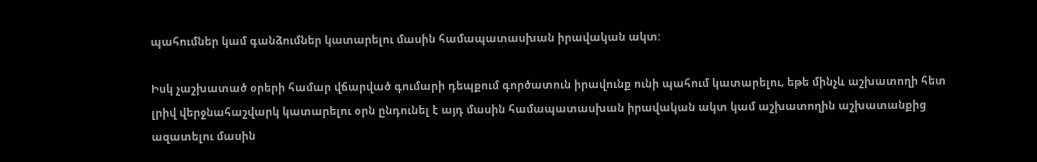պահումներ կամ գանձումներ կատարելու մասին համապատասխան իրավական ակտ:

Իսկ չաշխատած օրերի համար վճարված գումարի դեպքում գործատուն իրավունք ունի պահում կատարելու, եթե մինչև աշխատողի հետ լրիվ վերջնահաշվարկ կատարելու օրն ընդունել է այդ մասին համապատասխան իրավական ակտ կամ աշխատողին աշխատանքից ազատելու մասին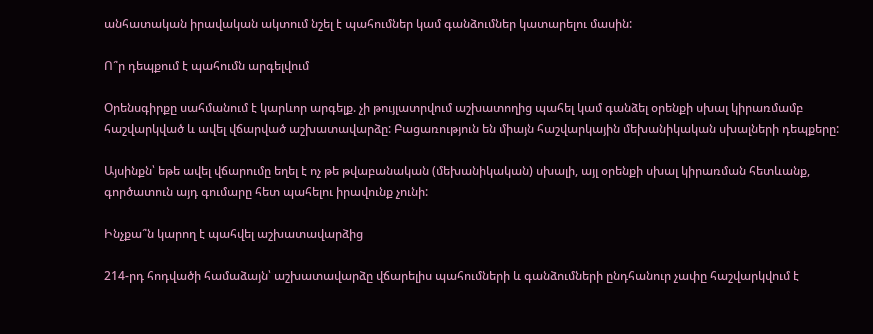անհատական իրավական ակտում նշել է պահումներ կամ գանձումներ կատարելու մասին:

Ո՞ր դեպքում է պահումն արգելվում

Օրենսգիրքը սահմանում է կարևոր արգելք. չի թույլատրվում աշխատողից պահել կամ գանձել օրենքի սխալ կիրառմամբ հաշվարկված և ավել վճարված աշխատավարձը: Բացառություն են միայն հաշվարկային մեխանիկական սխալների դեպքերը:

Այսինքն՝ եթե ավել վճարումը եղել է ոչ թե թվաբանական (մեխանիկական) սխալի, այլ օրենքի սխալ կիրառման հետևանք, գործատուն այդ գումարը հետ պահելու իրավունք չունի:

Ինչքա՞ն կարող է պահվել աշխատավարձից

214-րդ հոդվածի համաձայն՝ աշխատավարձը վճարելիս պահումների և գանձումների ընդհանուր չափը հաշվարկվում է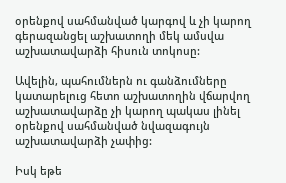օրենքով սահմանված կարգով և չի կարող գերազանցել աշխատողի մեկ ամսվա աշխատավարձի հիսուն տոկոսը:

Ավելին, պահումներն ու գանձումները կատարելուց հետո աշխատողին վճարվող աշխատավարձը չի կարող պակաս լինել օրենքով սահմանված նվազագույն աշխատավարձի չափից:

Իսկ եթե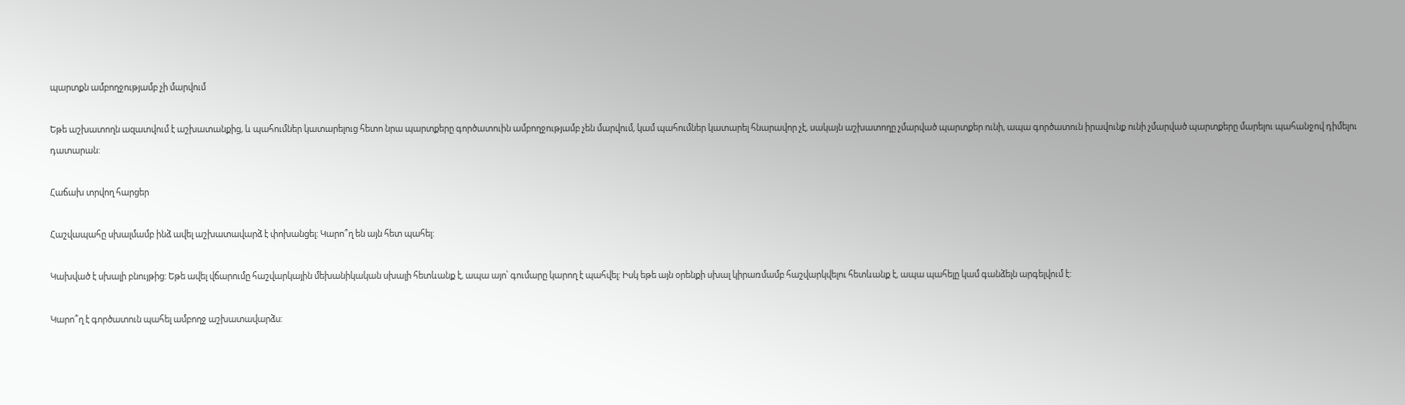պարտքն ամբողջությամբ չի մարվում

Եթե աշխատողն ազատվում է աշխատանքից, և պահումներ կատարելուց հետո նրա պարտքերը գործատուին ամբողջությամբ չեն մարվում, կամ պահումներ կատարել հնարավոր չէ, սակայն աշխատողը չմարված պարտքեր ունի, ապա գործատուն իրավունք ունի չմարված պարտքերը մարելու պահանջով դիմելու դատարան:

Հաճախ տրվող հարցեր

Հաշվապահը սխալմամբ ինձ ավել աշխատավարձ է փոխանցել: Կարո՞ղ են այն հետ պահել:

Կախված է սխալի բնույթից: Եթե ավել վճարումը հաշվարկային մեխանիկական սխալի հետևանք է, ապա այո՝ գումարը կարող է պահվել: Իսկ եթե այն օրենքի սխալ կիրառմամբ հաշվարկվելու հետևանք է, ապա պահելը կամ գանձելն արգելվում է:

Կարո՞ղ է գործատուն պահել ամբողջ աշխատավարձս: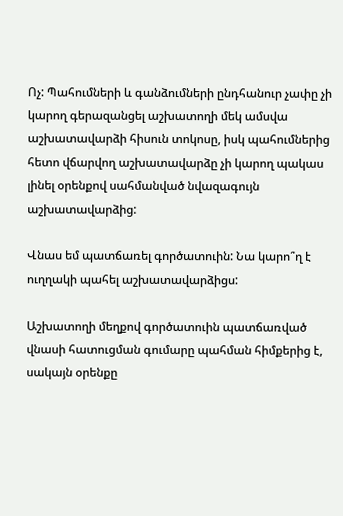Ոչ: Պահումների և գանձումների ընդհանուր չափը չի կարող գերազանցել աշխատողի մեկ ամսվա աշխատավարձի հիսուն տոկոսը, իսկ պահումներից հետո վճարվող աշխատավարձը չի կարող պակաս լինել օրենքով սահմանված նվազագույն աշխատավարձից:

Վնաս եմ պատճառել գործատուին: Նա կարո՞ղ է ուղղակի պահել աշխատավարձիցս:

Աշխատողի մեղքով գործատուին պատճառված վնասի հատուցման գումարը պահման հիմքերից է, սակայն օրենքը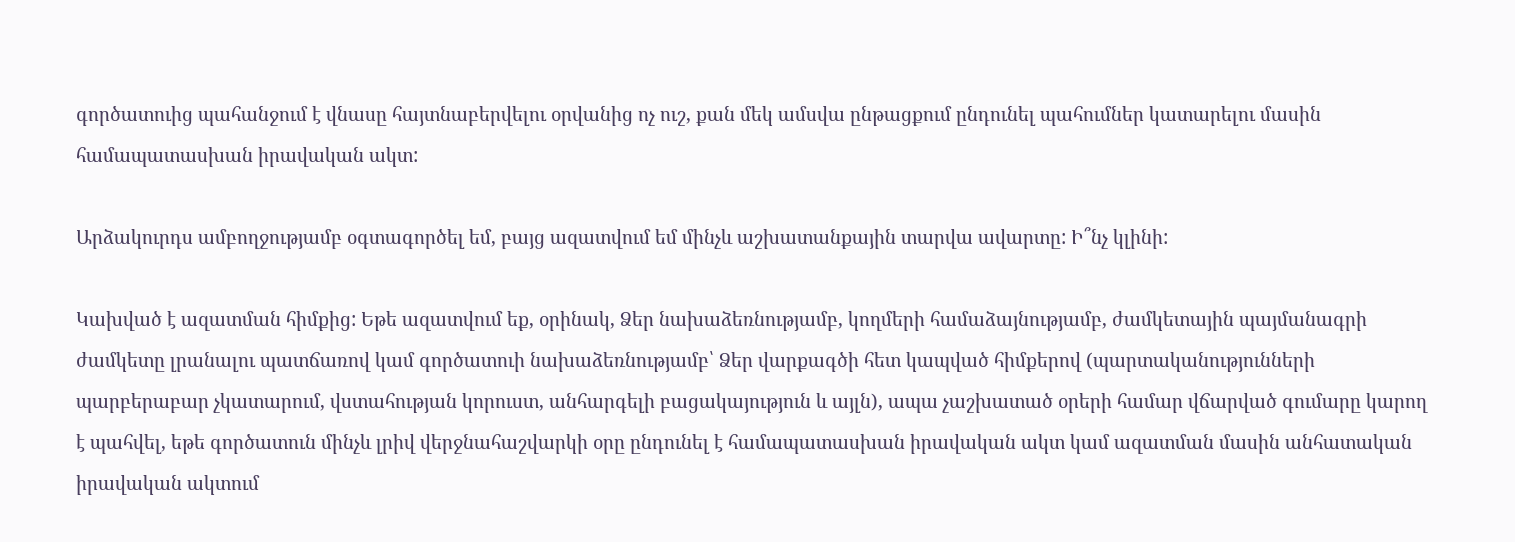գործատուից պահանջում է վնասը հայտնաբերվելու օրվանից ոչ ուշ, քան մեկ ամսվա ընթացքում ընդունել պահումներ կատարելու մասին համապատասխան իրավական ակտ:

Արձակուրդս ամբողջությամբ օգտագործել եմ, բայց ազատվում եմ մինչև աշխատանքային տարվա ավարտը: Ի՞նչ կլինի:

Կախված է ազատման հիմքից: Եթե ազատվում եք, օրինակ, Ձեր նախաձեռնությամբ, կողմերի համաձայնությամբ, ժամկետային պայմանագրի ժամկետը լրանալու պատճառով կամ գործատուի նախաձեռնությամբ՝ Ձեր վարքագծի հետ կապված հիմքերով (պարտականությունների պարբերաբար չկատարում, վստահության կորուստ, անհարգելի բացակայություն և այլն), ապա չաշխատած օրերի համար վճարված գումարը կարող է պահվել, եթե գործատուն մինչև լրիվ վերջնահաշվարկի օրը ընդունել է համապատասխան իրավական ակտ կամ ազատման մասին անհատական իրավական ակտում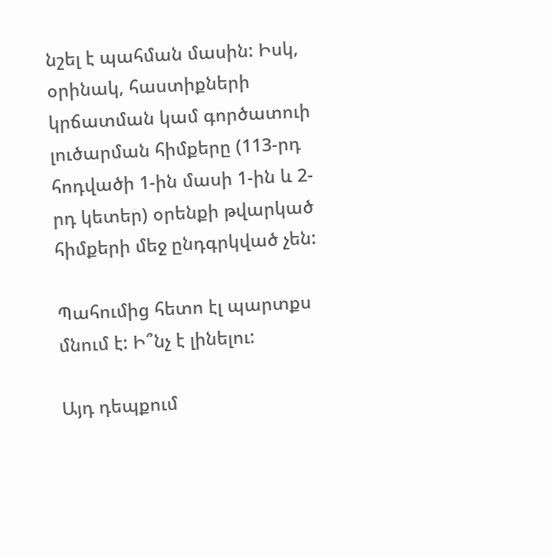նշել է պահման մասին: Իսկ, օրինակ, հաստիքների կրճատման կամ գործատուի լուծարման հիմքերը (113-րդ հոդվածի 1-ին մասի 1-ին և 2-րդ կետեր) օրենքի թվարկած հիմքերի մեջ ընդգրկված չեն:

Պահումից հետո էլ պարտքս մնում է: Ի՞նչ է լինելու:

Այդ դեպքում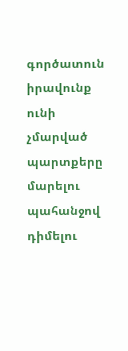գործատուն իրավունք ունի չմարված պարտքերը մարելու պահանջով դիմելու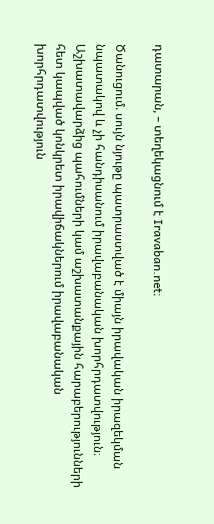դատարան, – տեղեկացնում է Iravaban.net։

Ծանուցում. սույն նյութը պատրաստված է միայն իրավական իրազեկման նպատակով և չի հանդիսանում իրավաբանական խորհրդատվություն։ Աշխատավարձից պահումների կամ աշխատանքային հարաբերությունների հետ կապված կոնկրետ իրավիճակներում իրավաբանական խորհրդատվություն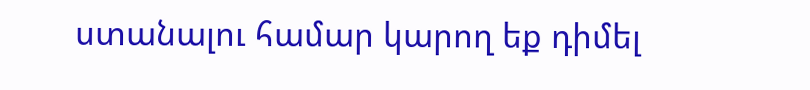ստանալու համար կարող եք դիմել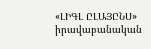«ԼԻԳԼ ԸԼԱՅԸՆՍ» իրավաբանական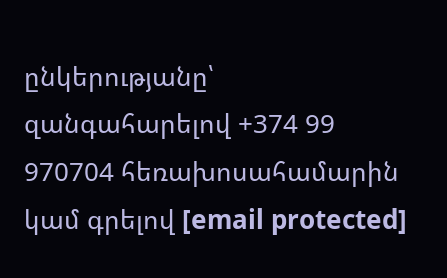ընկերությանը՝ զանգահարելով +374 99 970704 հեռախոսահամարին կամ գրելով [email protected]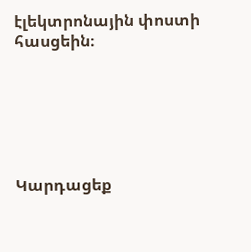էլեկտրոնային փոստի հասցեին։






Կարդացեք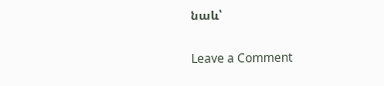նաև՝

Leave a Comment